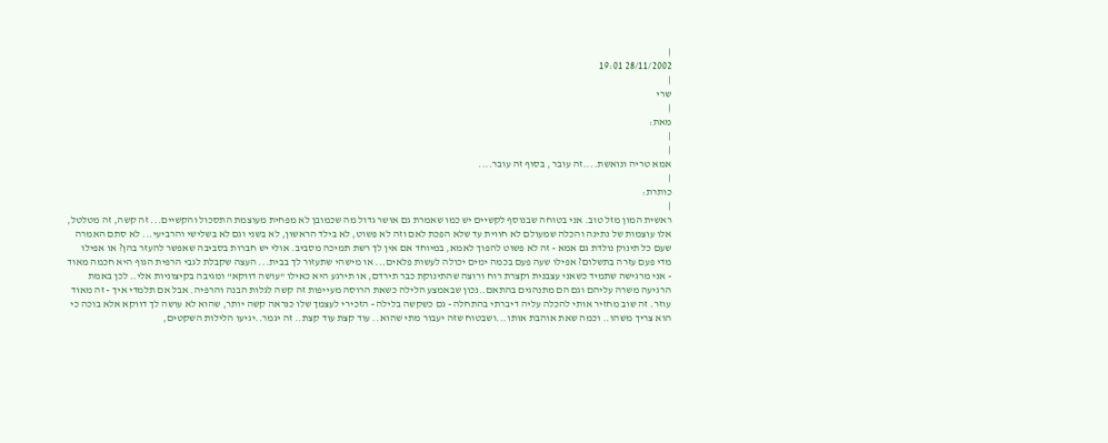|
28/11/2002 19:01
|
שרי
|
מאת:
|
|
אמא טריה ונואשת....זה עובר , בסוף זה עובר....
|
כותרת:
|
ראשית המון מזל טוב. אני בטוחה שבנוסף לקשיים יש כמו שאמרת גם אושר גדול מה שכמובן לא מפחית מעוצמת התסכול והקשיים... זה קשה, זה מטלטל, אלו עוצמות של נתינה והכלה שמעולם לא חווית עד שלא הפכת לאם וזה לא פשוט, לא בילד הראשון, לא בשני וגם לא בשלישי והרביעי... לא סתם האמרה שעם כל תינוק נולדת גם אמא - זה לא פשוט להפוך לאמא, במיוחד אם אין לך רשת תמיכה מסביב. אולי יש חברות בסביבה שאפשר להעזר בהן? או אפילו מדי פעם עזרה בתשלום? אפילו שעה פעם בכמה ימים יכולה לעשות פלאים... או מישהי שתעזור לך בבית... העצה שקבלת לגבי הרפית הגוף היא חכמה מאוד - אני מרגישה שתמיד כשאני עצבנית וקצרת רוח ורוצה שהתינוקת כבר תירדם, או תירגע היא כאילו "עושה דווקא" ומגיבה בקיצוניות אלי.. לכן באמת הרגיעה משרה עליהם וגם הם מתנהגים בהתאם..נכון שבאמצע הלילה כשאת הרוסה מעייפות זה קשה לגלות הבנה והרפיה. אבל אם תלמדי איך - זה מאוד עוזר. זה שוב מחזיר אותי להכלה עליה דיברתי בהתחלה - גם כשקשה בלילה - הזכירי לעצמך שלו כנראה קשה יותר, שהוא לא עושה לך דווקא אלא בוכה כי הוא צריך משהו.. וכמה שאת אוהבת אותו...ושבטוח שזה יעבור מתי שהוא.. עוד קצת עוד קצת.. זה יגמר..יגיעו הלילות השקטים,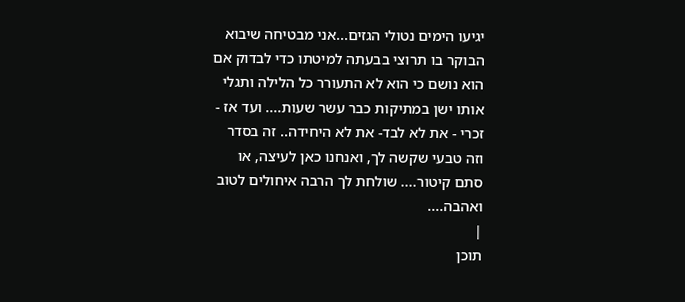יגיעו הימים נטולי הגזים...אני מבטיחה שיבוא הבוקר בו תרוצי בבעתה למיטתו כדי לבדוק אם הוא נושם כי הוא לא התעורר כל הלילה ותגלי אותו ישן במתיקות כבר עשר שעות.... ועד אז - זכרי - את לא לבד- את לא היחידה.. זה בסדר וזה טבעי שקשה לך, ואנחנו כאן לעיצה, או סתם קיטור.... שולחת לך הרבה איחולים לטוב ואהבה....
|
תוכן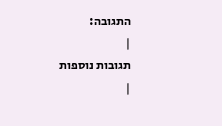התגובה:
|
תגובות נוספות
|